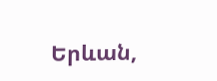Երևան,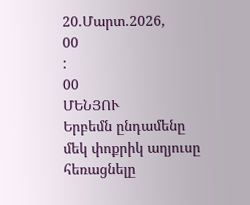20.Մարտ.2026,
00
:
00
ՄԵՆՅՈՒ
Երբեմն ընդամենը մեկ փոքրիկ աղյուսը հեռացնելը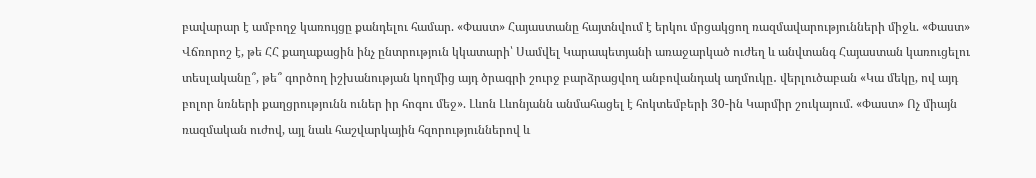բավարար է ամբողջ կառույցը քանդելու համար. «Փաստ» Հայաստանը հայտնվում է երկու մրցակցող ռազմավարությունների միջև. «Փաստ» Վճռորոշ է, թե ՀՀ քաղաքացին ինչ ընտրություն կկատարի՝ Սամվել Կարապետյանի առաջարկած ուժեղ և անվտանգ Հայաստան կառուցելու տեսլականը՞, թե՞ գործող իշխանության կողմից այդ ծրագրի շուրջ բարձրացվող անբովանդակ աղմուկը․ վերլուծաբան «Կա մեկը, ով այդ բոլոր նռների քաղցրությունն ուներ իր հոգու մեջ». Լևոն Լևոնյանն անմահացել է հոկտեմբերի 30-ին Կարմիր շուկայում. «Փաստ» Ոչ միայն ռազմական ուժով, այլ նաև հաշվարկային հզորություններով և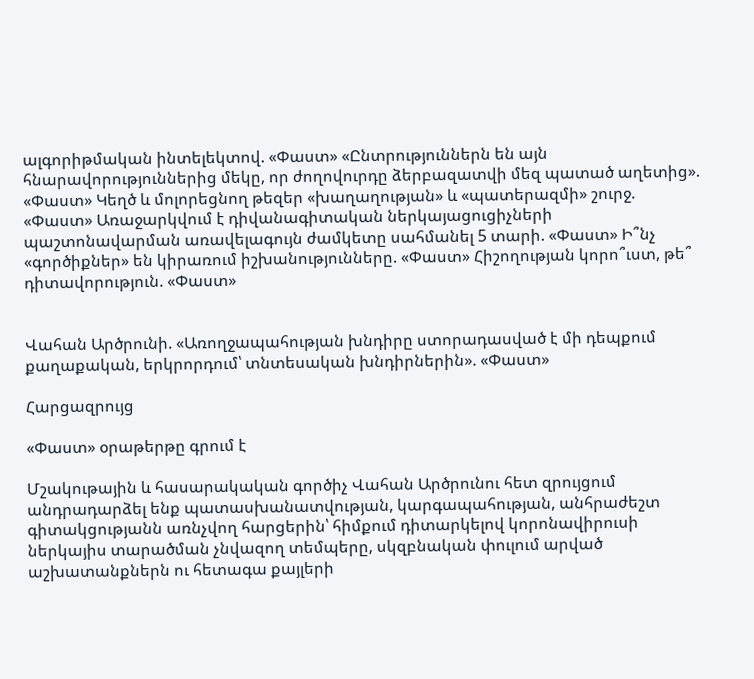ալգորիթմական ինտելեկտով. «Փաստ» «Ընտրություններն են այն հնարավորություններից մեկը, որ ժողովուրդը ձերբազատվի մեզ պատած աղետից». «Փաստ» Կեղծ և մոլորեցնող թեզեր «խաղաղության» և «պատերազմի» շուրջ. «Փաստ» Առաջարկվում է դիվանագիտական ներկայացուցիչների պաշտոնավարման առավելագույն ժամկետը սահմանել 5 տարի. «Փաստ» Ի՞նչ «գործիքներ» են կիրառում իշխանությունները. «Փաստ» Հիշողության կորո՞ւստ, թե՞ դիտավորություն. «Փաստ»


Վահան Արծրունի. «Առողջապահության խնդիրը ստորադասված է մի դեպքում քաղաքական, երկրորդում՝ տնտեսական խնդիրներին». «Փաստ»

Հարցազրույց

«Փաստ» օրաթերթը գրում է

Մշակութային և հասարակական գործիչ Վահան Արծրունու հետ զրույցում անդրադարձել ենք պատասխանատվության, կարգապահության, անհրաժեշտ գիտակցությանն առնչվող հարցերին՝ հիմքում դիտարկելով կորոնավիրուսի ներկայիս տարածման չնվազող տեմպերը, սկզբնական փուլում արված աշխատանքներն ու հետագա քայլերի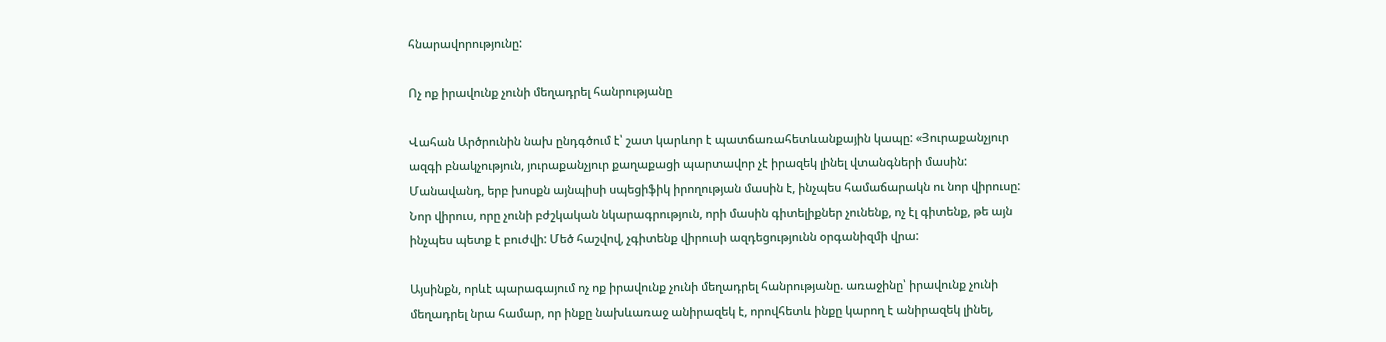հնարավորությունը:

Ոչ ոք իրավունք չունի մեղադրել հանրությանը

Վահան Արծրունին նախ ընդգծում է՝ շատ կարևոր է պատճառահետևանքային կապը: «Յուրաքանչյուր ազգի բնակչություն, յուրաքանչյուր քաղաքացի պարտավոր չէ իրազեկ լինել վտանգների մասին: Մանավանդ, երբ խոսքն այնպիսի սպեցիֆիկ իրողության մասին է, ինչպես համաճարակն ու նոր վիրուսը: Նոր վիրուս, որը չունի բժշկական նկարագրություն, որի մասին գիտելիքներ չունենք, ոչ էլ գիտենք, թե այն ինչպես պետք է բուժվի: Մեծ հաշվով, չգիտենք վիրուսի ազդեցությունն օրգանիզմի վրա:

Այսինքն, որևէ պարագայում ոչ ոք իրավունք չունի մեղադրել հանրությանը. առաջինը՝ իրավունք չունի մեղադրել նրա համար, որ ինքը նախևառաջ անիրազեկ է, որովհետև ինքը կարող է անիրազեկ լինել,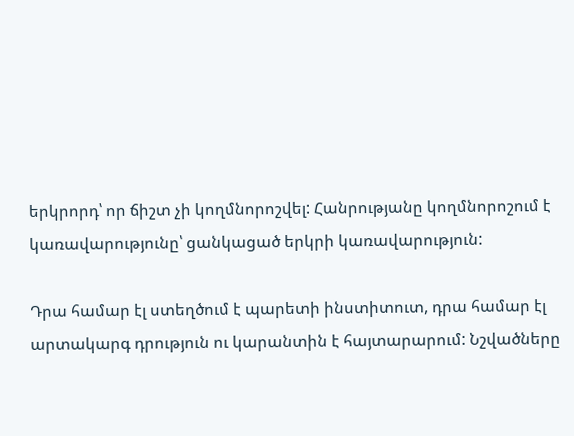երկրորդ՝ որ ճիշտ չի կողմնորոշվել: Հանրությանը կողմնորոշում է կառավարությունը՝ ցանկացած երկրի կառավարություն:

Դրա համար էլ ստեղծում է պարետի ինստիտուտ, դրա համար էլ արտակարգ դրություն ու կարանտին է հայտարարում: Նշվածները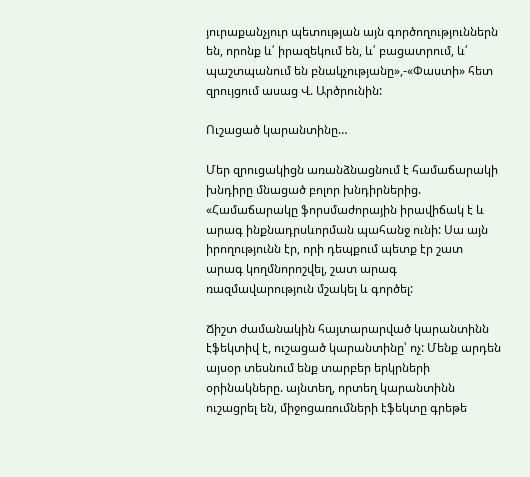յուրաքանչյուր պետության այն գործողություններն են, որոնք և՛ իրազեկում են, և՛ բացատրում, և՛ պաշտպանում են բնակչությանը»,-«Փաստի» հետ զրույցում ասաց Վ. Արծրունին:

Ուշացած կարանտինը…

Մեր զրուցակիցն առանձնացնում է համաճարակի խնդիրը մնացած բոլոր խնդիրներից. «Համաճարակը ֆորսմաժորային իրավիճակ է և արագ ինքնադրսևորման պահանջ ունի: Սա այն իրողությունն էր, որի դեպքում պետք էր շատ արագ կողմնորոշվել, շատ արագ ռազմավարություն մշակել և գործել:

Ճիշտ ժամանակին հայտարարված կարանտինն էֆեկտիվ է, ուշացած կարանտինը՝ ոչ: Մենք արդեն այսօր տեսնում ենք տարբեր երկրների օրինակները. այնտեղ, որտեղ կարանտինն ուշացրել են, միջոցառումների էֆեկտը գրեթե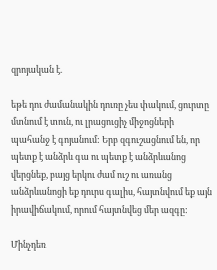զրոյական է.

եթե դու ժամանակին դուռը չես փակում, ցուրտը մտնում է տուն, ու լրացուցիչ միջոցների պահանջ է գոյանում: Երբ զգուշացնում են, որ պետք է անձրև գա ու պետք է անձրևանոց վերցնեք, բայց երկու ժամ ուշ ու առանց անձրևանոցի եք դուրս գալիս, հայտնվում եք այն իրավիճակում, որում հայտնվեց մեր ազգը:

Մինչդեռ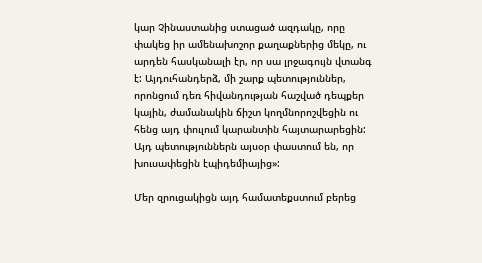կար Չինաստանից ստացած ազդակը, որը փակեց իր ամենախոշոր քաղաքներից մեկը, ու արդեն հասկանալի էր, որ սա լրջագույն վտանգ է: Այդուհանդերձ, մի շարք պետություններ, որոնցում դեռ հիվանդության հաշված դեպքեր կային, ժամանակին ճիշտ կողմնորոշվեցին ու հենց այդ փուլում կարանտին հայտարարեցին: Այդ պետություններն այսօր փաստում են, որ խուսափեցին էպիդեմիայից»:

Մեր զրուցակիցն այդ համատեքստում բերեց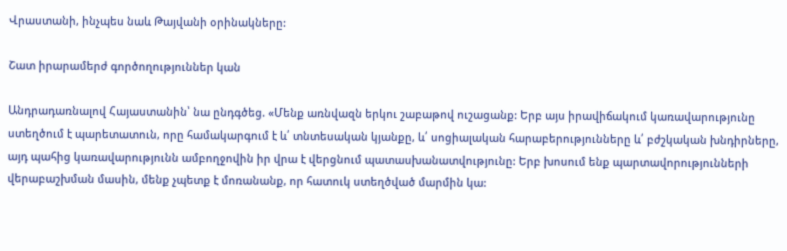Վրաստանի, ինչպես նաև Թայվանի օրինակները:

Շատ իրարամերժ գործողություններ կան

Անդրադառնալով Հայաստանին՝ նա ընդգծեց. «Մենք առնվազն երկու շաբաթով ուշացանք: Երբ այս իրավիճակում կառավարությունը ստեղծում է պարետատուն, որը համակարգում է և՛ տնտեսական կյանքը, և՛ սոցիալական հարաբերությունները և՛ բժշկական խնդիրները, այդ պահից կառավարությունն ամբողջովին իր վրա է վերցնում պատասխանատվությունը: Երբ խոսում ենք պարտավորությունների վերաբաշխման մասին, մենք չպետք է մոռանանք, որ հատուկ ստեղծված մարմին կա: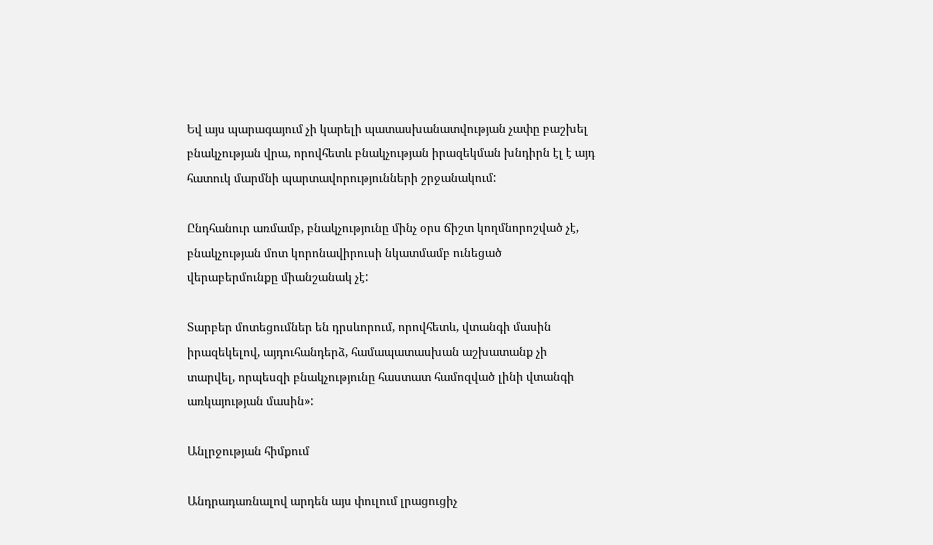Եվ այս պարագայում չի կարելի պատասխանատվության չափը բաշխել բնակչության վրա, որովհետև բնակչության իրազեկման խնդիրն էլ է այդ հատուկ մարմնի պարտավորությունների շրջանակում:

Ընդհանուր առմամբ, բնակչությունը մինչ օրս ճիշտ կողմնորոշված չէ, բնակչության մոտ կորոնավիրուսի նկատմամբ ունեցած վերաբերմունքը միանշանակ չէ:

Տարբեր մոտեցումներ են դրսևորում, որովհետև, վտանգի մասին իրազեկելով, այդուհանդերձ, համապատասխան աշխատանք չի տարվել, որպեսզի բնակչությունը հաստատ համոզված լինի վտանգի առկայության մասին»:

Անլրջության հիմքում

Անդրադառնալով արդեն այս փուլում լրացուցիչ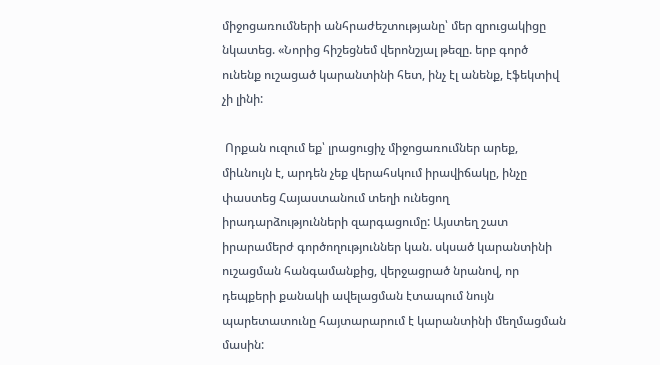միջոցառումների անհրաժեշտությանը՝ մեր զրուցակիցը նկատեց. «Նորից հիշեցնեմ վերոնշյալ թեզը. երբ գործ ունենք ուշացած կարանտինի հետ, ինչ էլ անենք, էֆեկտիվ չի լինի:

 Որքան ուզում եք՝ լրացուցիչ միջոցառումներ արեք, միևնույն է, արդեն չեք վերահսկում իրավիճակը, ինչը փաստեց Հայաստանում տեղի ունեցող իրադարձությունների զարգացումը: Այստեղ շատ իրարամերժ գործողություններ կան. սկսած կարանտինի ուշացման հանգամանքից, վերջացրած նրանով, որ դեպքերի քանակի ավելացման էտապում նույն պարետատունը հայտարարում է կարանտինի մեղմացման մասին: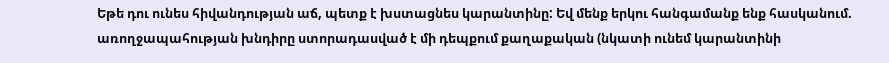Եթե դու ունես հիվանդության աճ, պետք է խստացնես կարանտինը: Եվ մենք երկու հանգամանք ենք հասկանում. առողջապահության խնդիրը ստորադասված է մի դեպքում քաղաքական (նկատի ունեմ կարանտինի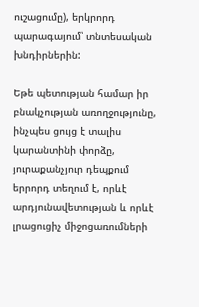ուշացումը), երկրորդ պարագայում՝ տնտեսական խնդիրներին:

Եթե պետության համար իր բնակչության առողջությունը, ինչպես ցույց է տալիս կարանտինի փորձը, յուրաքանչյուր դեպքում երրորդ տեղում է, որևէ արդյունավետության և որևէ լրացուցիչ միջոցառումների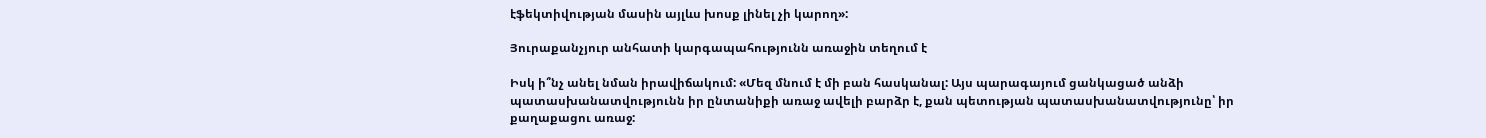էֆեկտիվության մասին այլևս խոսք լինել չի կարող»:

Յուրաքանչյուր անհատի կարգապահությունն առաջին տեղում է

Իսկ ի՞նչ անել նման իրավիճակում: «Մեզ մնում է մի բան հասկանալ: Այս պարագայում ցանկացած անձի պատասխանատվությունն իր ընտանիքի առաջ ավելի բարձր է, քան պետության պատասխանատվությունը՝ իր քաղաքացու առաջ: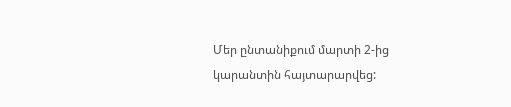Մեր ընտանիքում մարտի 2-ից կարանտին հայտարարվեց: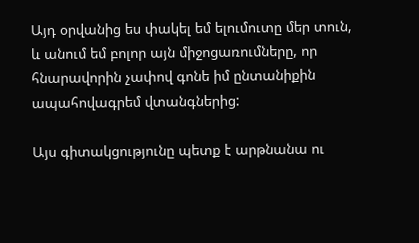Այդ օրվանից ես փակել եմ ելումուտը մեր տուն, և անում եմ բոլոր այն միջոցառումները, որ հնարավորին չափով գոնե իմ ընտանիքին ապահովագրեմ վտանգներից:

Այս գիտակցությունը պետք է արթնանա ու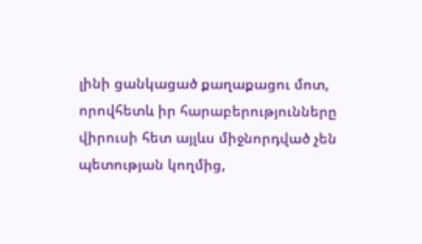լինի ցանկացած քաղաքացու մոտ, որովհետև իր հարաբերությունները վիրուսի հետ այլևս միջնորդված չեն պետության կողմից,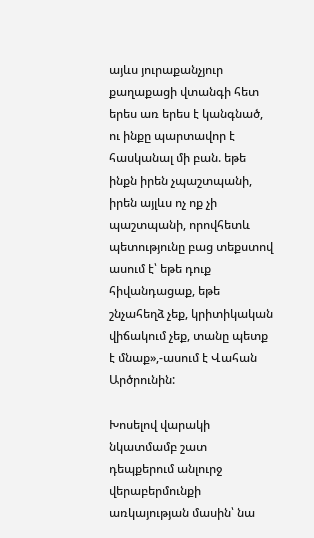այևս յուրաքանչյուր քաղաքացի վտանգի հետ երես առ երես է կանգնած, ու ինքը պարտավոր է հասկանալ մի բան. եթե ինքն իրեն չպաշտպանի, իրեն այլևս ոչ ոք չի պաշտպանի, որովհետև պետությունը բաց տեքստով ասում է՝ եթե դուք հիվանդացաք, եթե շնչահեղձ չեք, կրիտիկական վիճակում չեք, տանը պետք է մնաք»,-ասում է Վահան Արծրունին:

Խոսելով վարակի նկատմամբ շատ դեպքերում անլուրջ վերաբերմունքի առկայության մասին՝ նա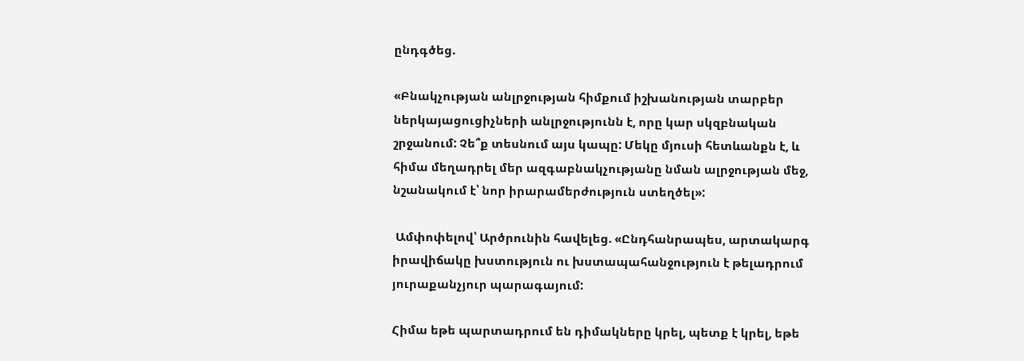ընդգծեց.

«Բնակչության անլրջության հիմքում իշխանության տարբեր ներկայացուցիչների անլրջությունն է, որը կար սկզբնական շրջանում: Չե՞ք տեսնում այս կապը: Մեկը մյուսի հետևանքն է, և հիմա մեղադրել մեր ազգաբնակչությանը նման ալրջության մեջ, նշանակում է՝ նոր իրարամերժություն ստեղծել»:

 Ամփոփելով՝ Արծրունին հավելեց. «Ընդհանրապես, արտակարգ իրավիճակը խստություն ու խստապահանջություն է թելադրում յուրաքանչյուր պարագայում:

Հիմա եթե պարտադրում են դիմակները կրել, պետք է կրել, եթե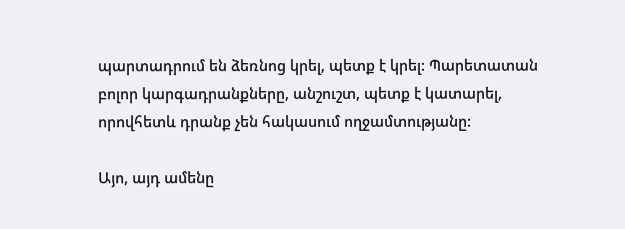պարտադրում են ձեռնոց կրել, պետք է կրել: Պարետատան բոլոր կարգադրանքները, անշուշտ, պետք է կատարել, որովհետև դրանք չեն հակասում ողջամտությանը:

Այո, այդ ամենը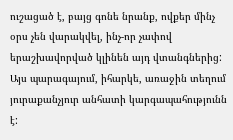ուշացած է, բայց գոնե նրանք, ովքեր մինչ օրս չեն վարակվել, ինչ-որ չափով երաշխավորված կլինեն այդ վտանգներից: Այս պարագայում, իհարկե, առաջին տեղում յուրաքանչյուր անհատի կարգապահությունն է: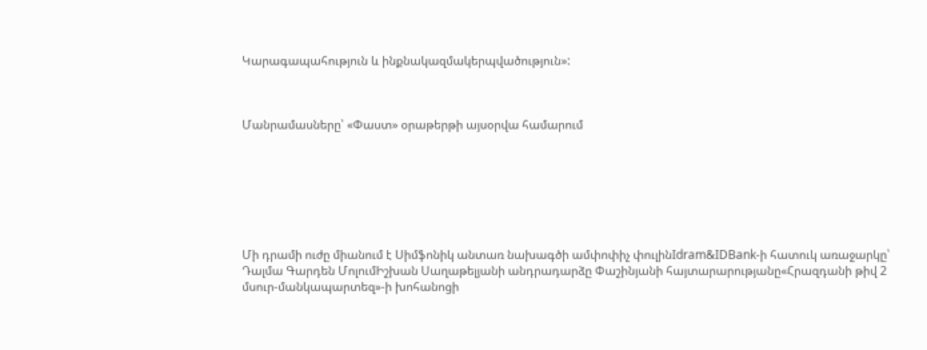Կարագապահություն և ինքնակազմակերպվածություն»:



Մանրամասները՝ «Փաստ» օրաթերթի այսօրվա համարում







Մի դրամի ուժը միանում է Սիմֆոնիկ անտառ նախագծի ամփոփիչ փուլինIdram&IDBank-ի հատուկ առաջարկը՝ Դալմա Գարդեն ՄոլումԻշխան Սաղաթելյանի անդրադարձը Փաշինյանի հայտարարությանը«Հրազդանի թիվ 2 մսուր-մանկապարտեզ»-ի խոհանոցի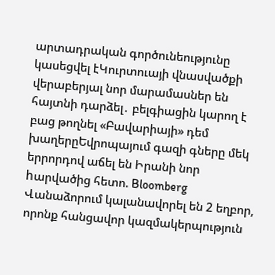արտադրական գործունեությունը կասեցվել էԿուրտուայի վնասվածքի վերաբերյալ նոր մարամասներ են հայտնի դարձել․ բելգիացին կարող է բաց թողնել «Բավարիայի» դեմ խաղերըԵվրոպայում գազի գները մեկ երրորդով աճել են Իրանի նոր hարվածից հետո. Bloomberg Վանաձորում կալանավորել են 2 եղբոր, որոնք հանցավոր կազմակերպություն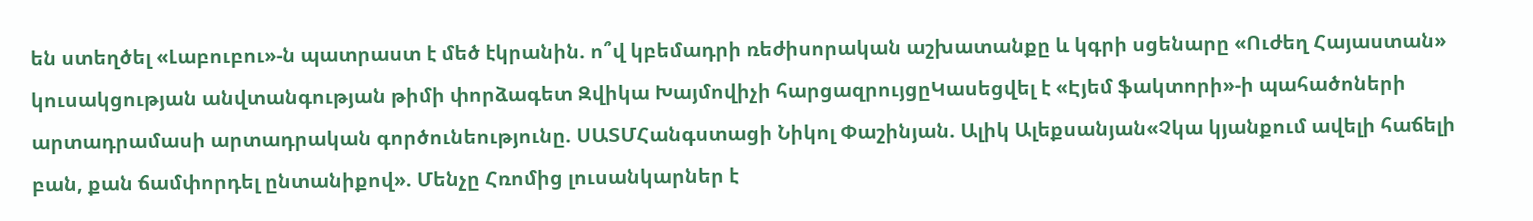են ստեղծել «Լաբուբու»-ն պատրաստ է մեծ էկրանին. ո՞վ կբեմադրի ռեժիսորական աշխատանքը և կգրի սցենարը «Ուժեղ Հայաստան» կուսակցության անվտանգության թիմի փորձագետ Զվիկա Խայմովիչի հարցազրույցըԿասեցվել է «Էյեմ ֆակտորի»-ի պահածոների արտադրամասի արտադրական գործունեությունը. ՍԱՏՄՀանգստացի Նիկոլ Փաշինյան. Ալիկ Ալեքսանյան«Չկա կյանքում ավելի հաճելի բան, քան ճամփորդել ընտանիքով». Մենչը Հռոմից լուսանկարներ է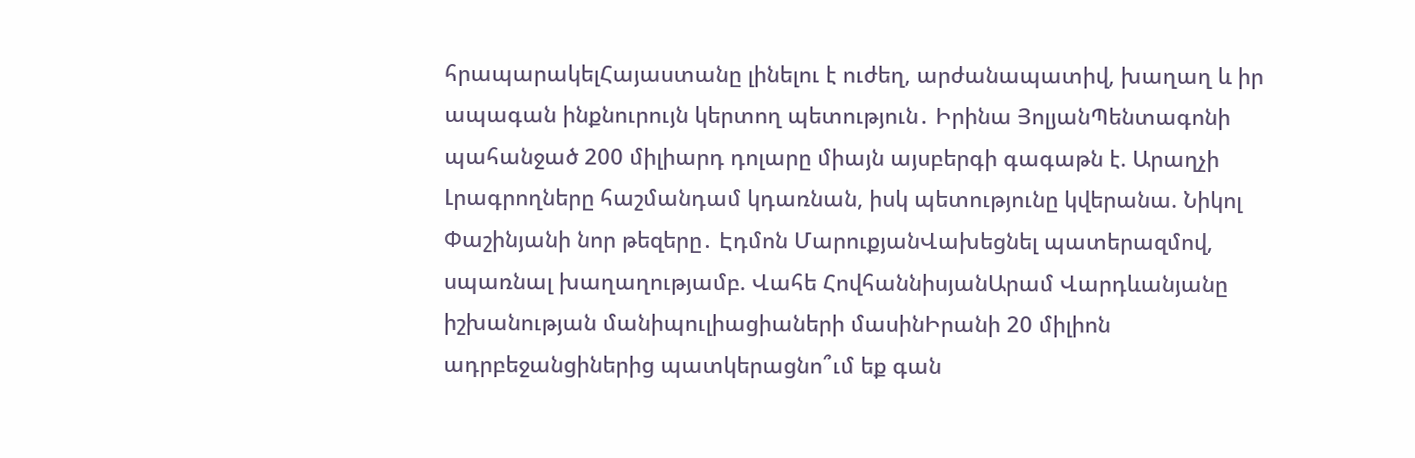հրապարակելՀայաստանը լինելու է ուժեղ, արժանապատիվ, խաղաղ և իր ապագան ինքնուրույն կերտող պետություն․ Իրինա ՅոլյանՊենտագոնի պահանջած 200 միլիարդ դոլարը միայն այսբերգի գագաթն է. Արաղչի Լրագրողները հաշմանդամ կդառնան, իսկ պետությունը կվերանա. Նիկոլ Փաշինյանի նոր թեզերը․ Էդմոն ՄարուքյանՎախեցնել պատերազմով, սպառնալ խաղաղությամբ. Վահե ՀովհաննիսյանԱրամ Վարդևանյանը իշխանության մանիպուլիացիաների մասինԻրանի 20 միլիոն ադրբեջանցիներից պատկերացնո՞ւմ եք գան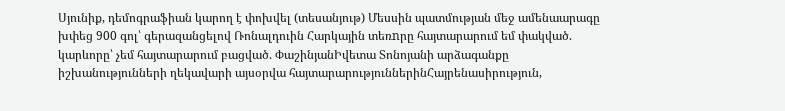Սյունիք, դեմոգրաֆիան կարող է փոխվել (տեսանյութ) Մեսսին պատմության մեջ ամենաարագը խփեց 900 գոլ՝ գերազանցելով Ռոնալդուին Հարկային տեռnրը հայտարարում եմ փակված. կարևորը՝ չեմ հայտարարում բացված. ՓաշինյանԻվետա Տոնոյանի արձագանքը իշխանությունների ղեկավարի այսօրվա հայտարարություններինՀայրենասիրություն,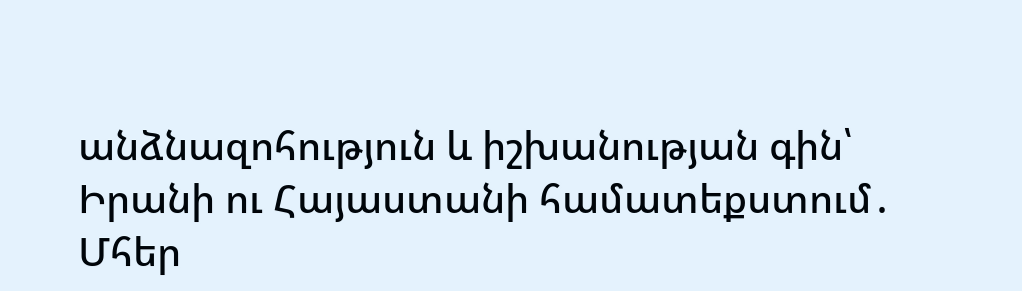անձնազոհություն և իշխանության գին՝ Իրանի ու Հայաստանի համատեքստում․ Մհեր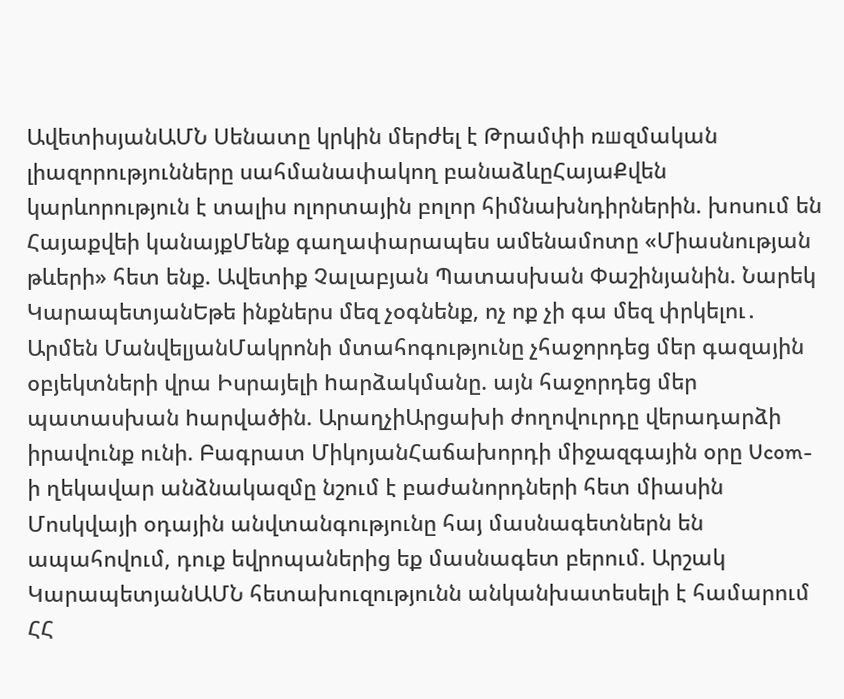ԱվետիսյանԱՄՆ Սենատը կրկին մերժել է Թրամփի ռшզմական լիազորությունները սահմանափակող բանաձևըՀայաՔվեն կարևորություն է տալիս ոլորտային բոլոր հիմնախնդիրներին. խոսում են Հայաքվեի կանայքՄենք գաղափարապես ամենամոտը «Միասնության թևերի» հետ ենք. Ավետիք Չալաբյան Պատասխան Փաշինյանին. Նարեկ ԿարապետյանԵթե ինքներս մեզ չօգնենք, ոչ ոք չի գա մեզ փրկելու․ Արմեն ՄանվելյանՄակրոնի մտահոգությունը չհաջորդեց մեր գազային օբյեկտների վրա Իսրայելի hարձակմանը. այն հաջորդեց մեր պատասխան hարվածին. ԱրաղչիԱրցախի ժողովուրդը վերադարձի իրավունք ունի. Բագրատ ՄիկոյանՀաճախորդի միջազգային օրը Ucom-ի ղեկավար անձնակազմը նշում է բաժանորդների հետ միասին Մոսկվայի օդային անվտանգությունը հայ մասնագետներն են ապահովում, դուք եվրոպաներից եք մասնագետ բերում. Արշակ ԿարապետյանԱՄՆ հետախուզությունն անկանխատեսելի է համարում ՀՀ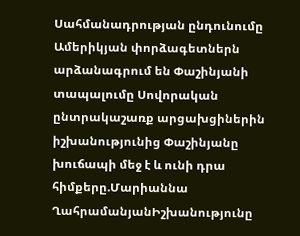Սահմանադրության ընդունումը Ամերիկյան փորձագետներն արձանագրում են Փաշինյանի տապալումը Սովորական ընտրակաշառք արցախցիներին իշխանությունից Փաշինյանը խուճապի մեջ է և ունի դրա հիմքերը.Մարիաննա ՂահրամանյանԻշխանությունը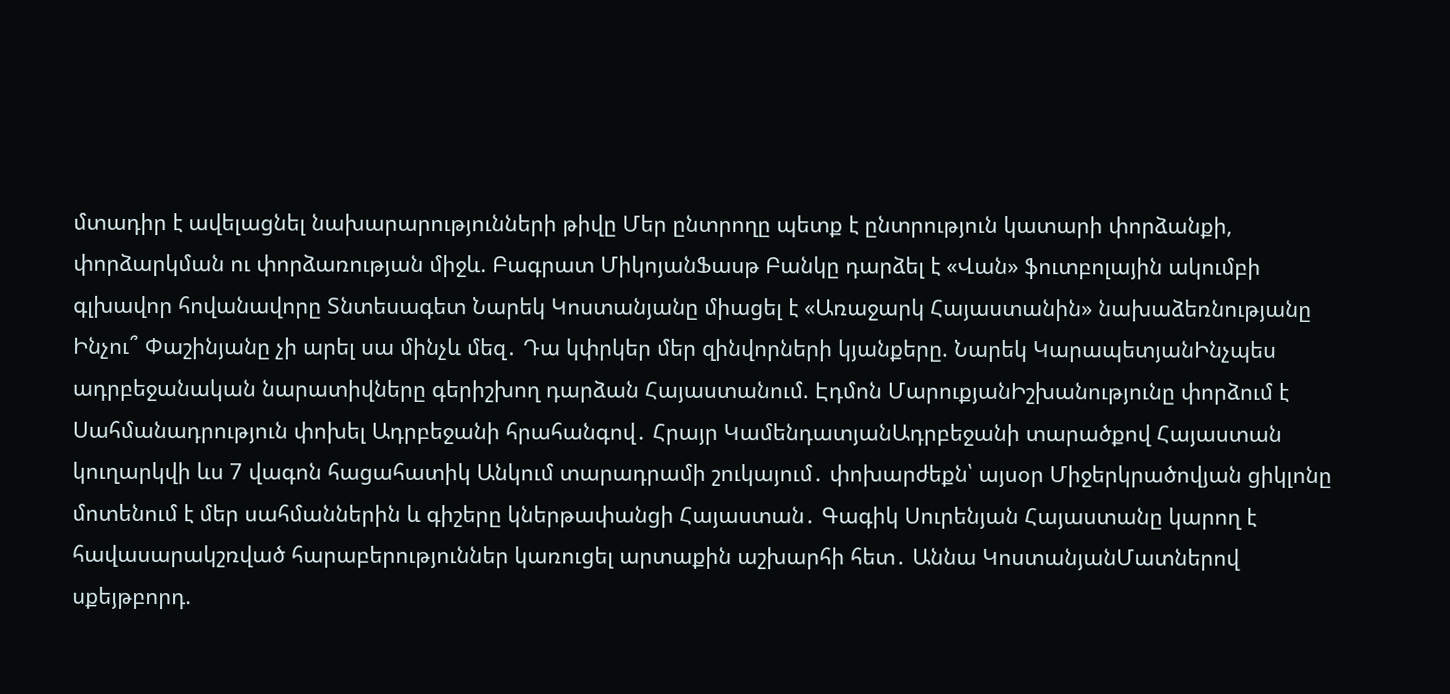մտադիր է ավելացնել նախարարությունների թիվը Մեր ընտրողը պետք է ընտրություն կատարի փորձանքի, փորձարկման ու փորձառության միջև. Բագրատ ՄիկոյանՖասթ Բանկը դարձել է «Վան» ֆուտբոլային ակումբի գլխավոր հովանավորը Տնտեսագետ Նարեկ Կոստանյանը միացել է «Առաջարկ Հայաստանին» նախաձեռնությանը Ինչու՞ Փաշինյանը չի արել սա մինչև մեզ․ Դա կփրկեր մեր զինվորների կյանքերը. Նարեկ ԿարապետյանԻնչպես ադրբեջանական նարատիվները գերիշխող դարձան Հայաստանում. Էդմոն ՄարուքյանԻշխանությունը փորձում է Սահմանադրություն փոխել Ադրբեջանի հրահանգով․ Հրայր ԿամենդատյանԱդրբեջանի տարածքով Հայաստան կուղարկվի ևս 7 վագոն հացահատիկ Անկում տարադրամի շուկայում․ փոխարժեքն՝ այսօր Միջերկրածովյան ցիկլոնը մոտենում է մեր սահմաններին և գիշերը կներթափանցի Հայաստան․ Գագիկ Սուրենյան Հայաստանը կարող է հավասարակշռված հարաբերություններ կառուցել արտաքին աշխարհի հետ․ Աննա ԿոստանյանՄատներով սքեյթբորդ.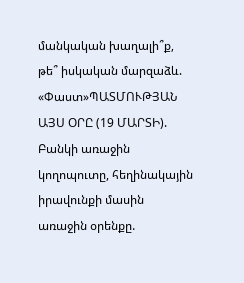մանկական խաղալի՞ք, թե՞ իսկական մարզաձև. «Փաստ»ՊԱՏՄՈՒԹՅԱՆ ԱՅՍ ՕՐԸ (19 ՄԱՐՏԻ). Բանկի առաջին կողոպուտը, հեղինակային իրավունքի մասին առաջին օրենքը.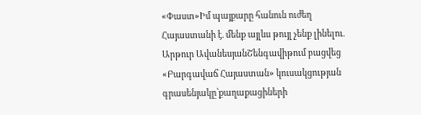«Փաստ»Իմ պայքարը հանուն ուժեղ Հայաստանի է. մենք այլևս թույլ չենք լինելու. Արթուր ԱվանեսյանՇենգավիթում բացվեց «Բարգավաճ Հայաստան» կուսակցության գրասենյակը՝քաղաքացիների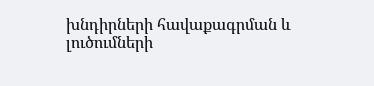խնդիրների հավաքագրման և լուծումների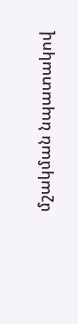մշակման նպատակով